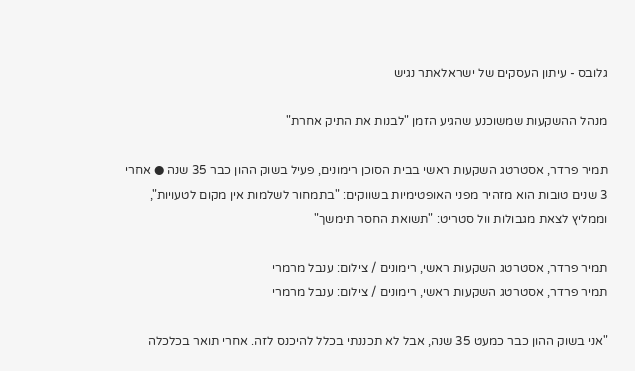גלובס - עיתון העסקים של ישראלאתר נגיש

מנהל ההשקעות שמשוכנע שהגיע הזמן "לבנות את התיק אחרת"

תמיר פרדר, אסטרטג השקעות ראשי בבית הסוכן רימונים, פעיל בשוק ההון כבר 35 שנה ● אחרי 3 שנים טובות הוא מזהיר מפני האופטימיות בשווקים: "בתמחור לשלמות אין מקום לטעויות", וממליץ לצאת מגבולות וול סטריט: "תשואת החסר תימשך"

תמיר פרדר, אסטרטג השקעות ראשי, רימונים / צילום: ענבל מרמרי
תמיר פרדר, אסטרטג השקעות ראשי, רימונים / צילום: ענבל מרמרי

"אני בשוק ההון כבר כמעט 35 שנה, אבל לא תכננתי בכלל להיכנס לזה. אחרי תואר בכלכלה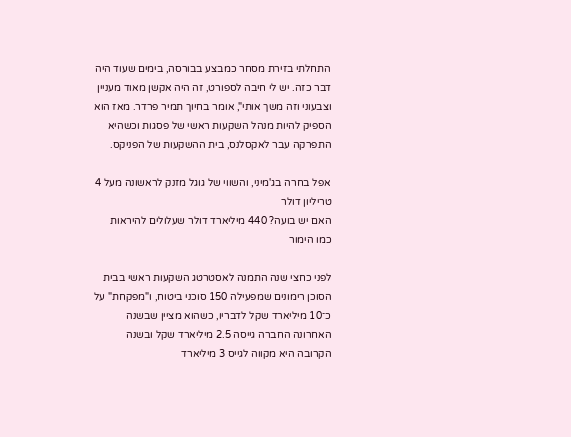התחלתי בזירת מסחר כמבצע בבורסה, בימים שעוד היה דבר כזה. יש לי חיבה לספורט, זה היה אקשן מאוד מעניין וצבעוני וזה משך אותי", אומר בחיוך תמיר פרדר. מאז הוא הספיק להיות מנהל השקעות ראשי של פסגות וכשהיא התפרקה עבר לאקסלנס, בית ההשקעות של הפניקס.

אפל בחרה בג'מיני, והשווי של גוגל מזנק לראשונה מעל 4 טריליון דולר
האם יש בועה? 440 מיליארד דולר שעלולים להיראות כמו הימור

לפני כחצי שנה התמנה לאסטרטג השקעות ראשי בבית הסוכן רימונים שמפעילה 150 סוכני ביטוח, ו"מפקחת" על כ־10 מיליארד שקל לדבריו, כשהוא מציין שבשנה האחרונה החברה גייסה 2.5 מיליארד שקל ובשנה הקרובה היא מקווה לגייס 3 מיליארד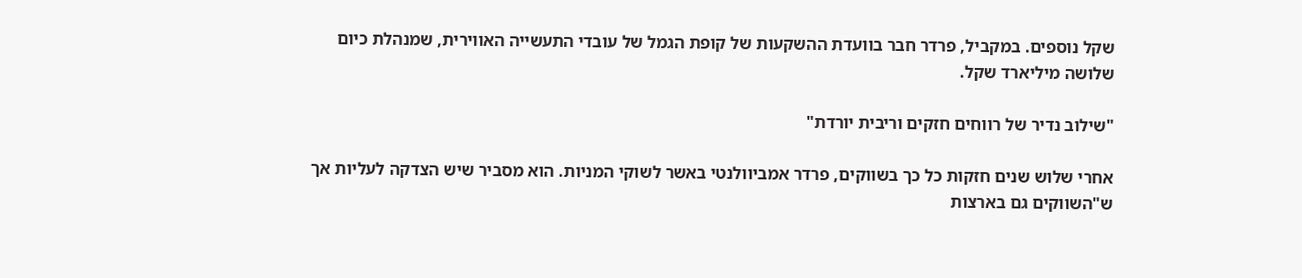שקל נוספים. במקביל, פרדר חבר בוועדת ההשקעות של קופת הגמל של עובדי התעשייה האווירית, שמנהלת כיום שלושה מיליארד שקל.

"שילוב נדיר של רווחים חזקים וריבית יורדת"

אחרי שלוש שנים חזקות כל כך בשווקים, פרדר אמביוולנטי באשר לשוקי המניות. הוא מסביר שיש הצדקה לעליות אך ש"השווקים גם בארצות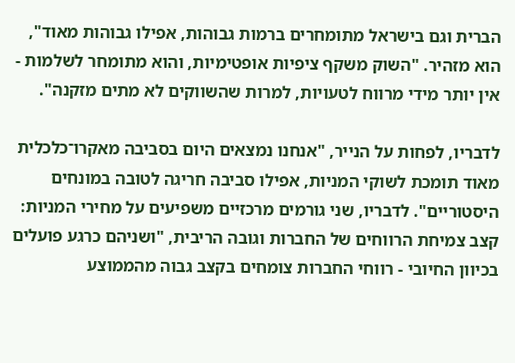הברית וגם בישראל מתומחרים ברמות גבוהות, אפילו גבוהות מאוד", הוא מזהיר. "השוק משקף ציפיות אופטימיות, והוא מתומחר לשלמות - אין יותר מידי מרווח לטעויות, למרות שהשווקים לא מתים מזקנה".

לדבריו, לפחות על הנייר, "אנחנו נמצאים היום בסביבה מאקרו־כלכלית מאוד תומכת לשוקי המניות, אפילו סביבה חריגה לטובה במונחים היסטוריים". לדבריו, שני גורמים מרכזיים משפיעים על מחירי המניות: קצב צמיחת הרווחים של החברות וגובה הריבית, "ושניהם כרגע פועלים בכיוון החיובי - רווחי החברות צומחים בקצב גבוה מהממוצע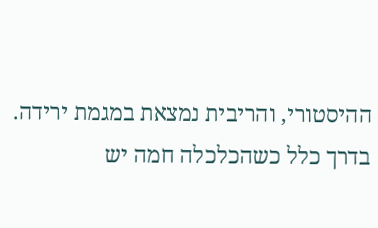ההיסטורי, והריבית נמצאת במגמת ירידה. בדרך כלל כשהכלכלה חמה יש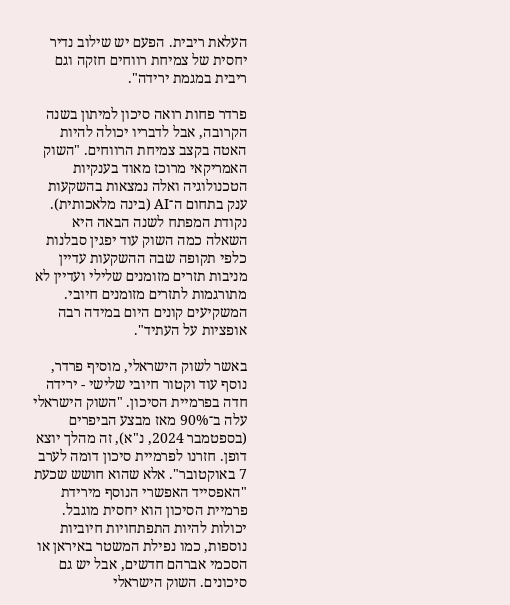העלאת ריבית. הפעם יש שילוב נדיר יחסית של צמיחת רווחים חזקה וגם ריבית במגמת ירידה".

פרדר פחות רואה סיכון למיתון בשנה הקרובה, אבל לדבריו יכולה להיות האטה בקצב צמיחת הרווחים. "השוק האמריקאי מרוכז מאוד בענקיות הטכנולוגיה ואלה נמצאות בהשקעות ענק בתחום ה־AI (בינה מלאכותית). נקודת המפתח לשנה הבאה היא השאלה כמה השוק עוד יפגין סבלנות כלפי תקופה שבה ההשקעות עדיין מניבות תזרים מזומנים שלילי ועדיין לא מתורגמות לתזרים מזומנים חיובי. המשקיעים קונים היום במידה רבה אופציות על העתיד".

באשר לשוק הישראלי, מוסיף פרדר, נוסף עוד וקטור חיובי שלישי - ירידה חדה בפרמיית הסיכון. "השוק הישראלי עלה ב־90% מאז מבצע הביפרים (בספטמבר 2024, נ"א), זה מהלך יוצא דופן. חזרנו לפרמיית סיכון דומה לערב 7 באוקטובר". אלא שהוא חושש שכעת "האפסייד האפשרי הנוסף מירידת פרמיית הסיכון הוא יחסית מוגבל. יכולות להיות התפתחויות חיוביות נוספות, כמו נפילת המשטר באיראן או הסכמי אברהם חדשים, אבל יש גם סיכונים. השוק הישראלי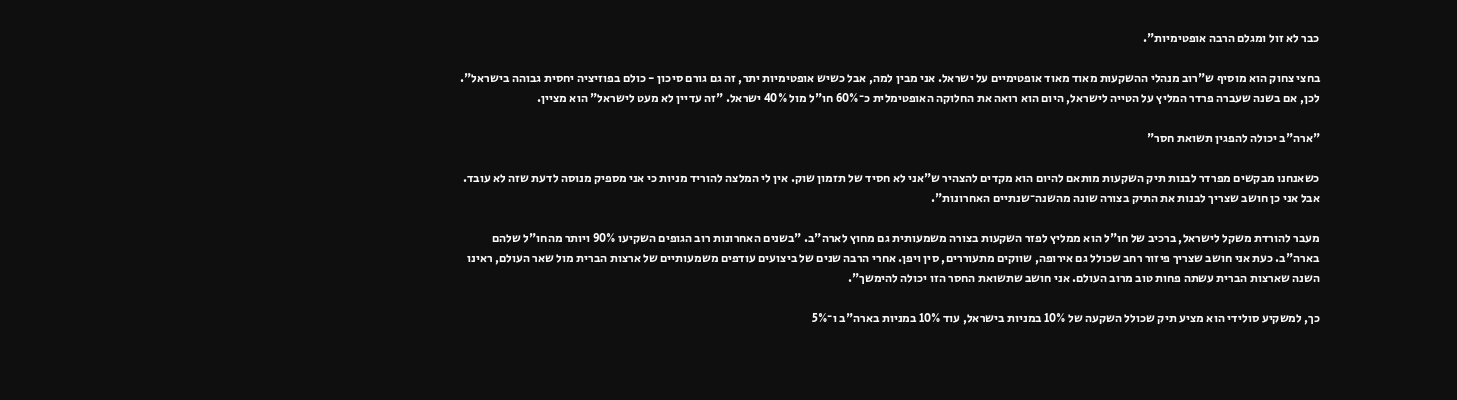כבר לא זול ומגלם הרבה אופטימיות".

בחצי צחוק הוא מוסיף ש"רוב מנהלי ההשקעות מאוד מאוד אופטימיים על ישראל. אני מבין למה, אבל כשיש אופטימיות יתר, זה גם גורם סיכון - כולם בפוזיציה יחסית גבוהה בישראל". לכן, אם בשנה שעברה פרדר המליץ על הטייה לישראל, היום הוא רואה את החלוקה האופטימלית כ־60% חו"ל מול 40% ישראל. "זה עדיין לא מעט לישראל" הוא מציין.

"ארה"ב יכולה להפגין תשואת חסר"

כשאנחנו מבקשים מפרדר לבנות תיק השקעות מותאם להיום הוא מקדים להצהיר ש"אני לא חסיד של תזמון שוק. אין לי המלצה להוריד מניות כי אני מספיק מנוסה לדעת שזה לא עובד. אבל אני כן חושב שצריך לבנות את התיק בצורה שונה מהשנה־שנתיים האחרונות".

מעבר להורדת משקל לישראל, ברכיב של חו"ל הוא ממליץ לפזר השקעות בצורה משמעותית גם מחוץ לארה"ב. "בשנים האחרונות רוב הגופים השקיעו 90% ויותר מהחו"ל שלהם בארה"ב. כעת אני חושב שצריך פיזור רחב שכולל גם אירופה, שווקים מתעוררים, סין ויפן. אחרי הרבה שנים של ביצועים עודפים משמעותיים של ארצות הברית מול שאר העולם, ראינו השנה שארצות הברית עשתה פחות טוב מרוב העולם. אני חושב שתשואת החסר הזו יכולה להימשך".

כך, למשקיע סולידי הוא מציע תיק שכולל השקעה של 10% במניות בישראל, עוד 10% במניות בארה"ב ו־5%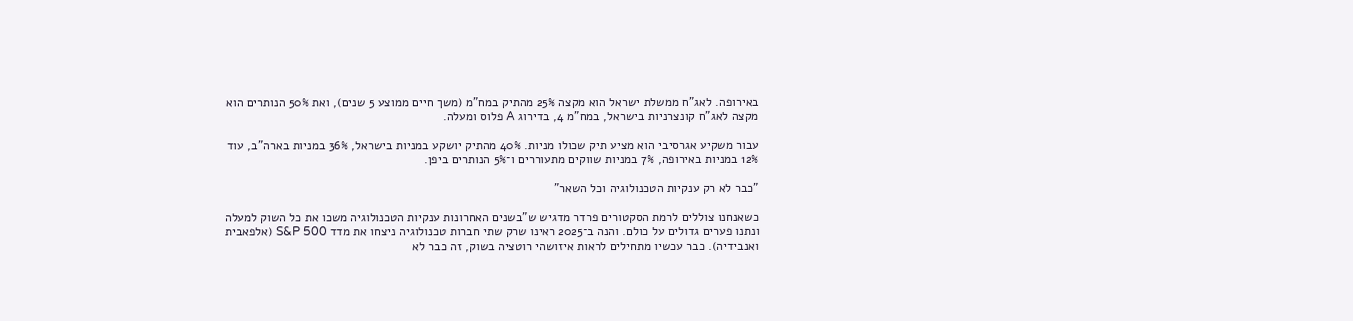באירופה. לאג"ח ממשלת ישראל הוא מקצה 25% מהתיק במח"מ (משך חיים ממוצע 5 שנים), ואת 50% הנותרים הוא מקצה לאג"ח קונצרניות בישראל, במח"מ 4, בדירוג A פלוס ומעלה.

עבור משקיע אגרסיבי הוא מציע תיק שכולו מניות. 40% מהתיק יושקע במניות בישראל, 36% במניות בארה"ב, עוד 12% במניות באירופה, 7% במניות שווקים מתעוררים ו־5% הנותרים ביפן.

"כבר לא רק ענקיות הטכנולוגיה וכל השאר"

כשאנחנו צוללים לרמת הסקטורים פרדר מדגיש ש"בשנים האחרונות ענקיות הטכנולוגיה משכו את כל השוק למעלה ונתנו פערים גדולים על כולם. והנה ב־2025 ראינו שרק שתי חברות טכנולוגיה ניצחו את מדד S&P 500 (אלפאבית ואנבידיה). כבר עכשיו מתחילים לראות איזושהי רוטציה בשוק, זה כבר לא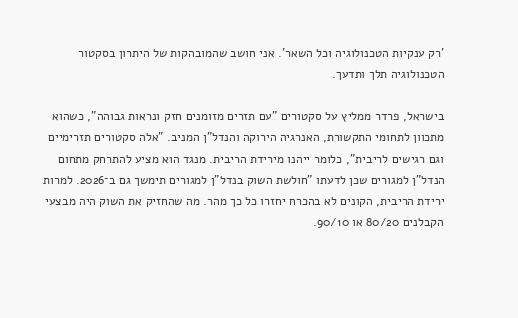'רק ענקיות הטכנולוגיה וכל השאר'. אני חושב שהמובהקות של היתרון בסקטור הטכנולוגיה תלך ותדעך.

בישראל, פרדר ממליץ על סקטורים "עם תזרים מזומנים חזק ונראות גבוהה", כשהוא מתכוון לתחומי התקשורת, האנרגיה הירוקה והנדל"ן המניב. "אלה סקטורים תזרימיים וגם רגישים לריבית", כלומר ייהנו מירידת הריבית. מנגד הוא מציע להתרחק מתחום הנדל"ן למגורים שכן לדעתו "חולשת השוק בנדל"ן למגורים תימשך גם ב־2026. למרות ירידת הריבית, הקונים לא בהכרח יחזרו כל כך מהר. מה שהחזיק את השוק היה מבצעי הקבלנים 80/20 או 90/10.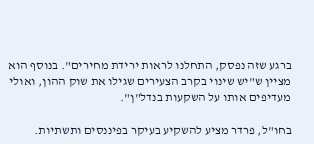ברגע שזה נפסק, התחלנו לראות ירידת מחירים". בנוסף הוא מציין ש"יש שינוי בקרב הצעירים שגילו את שוק ההון, ואולי מעדיפים אותו על השקעות בנדל"ן".

בחו"ל, פרדר מציע להשקיע בעיקר בפיננסים ותשתיות.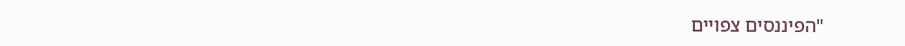"הפיננסים צפויים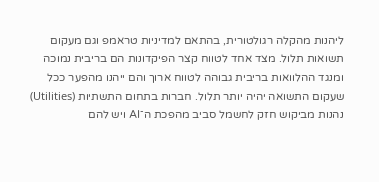ליהנות מהקלה רגולטורית, בהתאם למדיניות טראמפ וגם מעקום תשואות תלול. מצד אחד לטווח קצר הפיקדונות הם בריבית נמוכה ומנגד ההלוואות בריבית גבוהה לטווח ארוך והם ייהנו מהפער ככל שעקום התשואה יהיה יותר תלול. חברות בתחום התשתיות (Utilities) נהנות מביקוש חזק לחשמל סביב מהפכת ה־AI ויש להם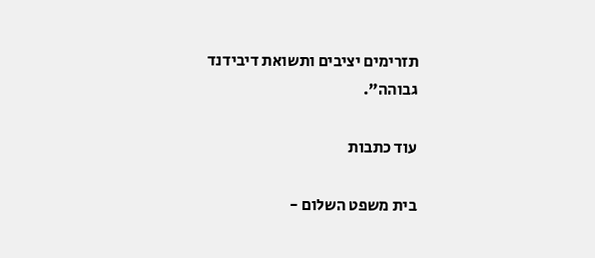תזרימים יציבים ותשואת דיבידנד גבוהה".

עוד כתבות

בית משפט השלום -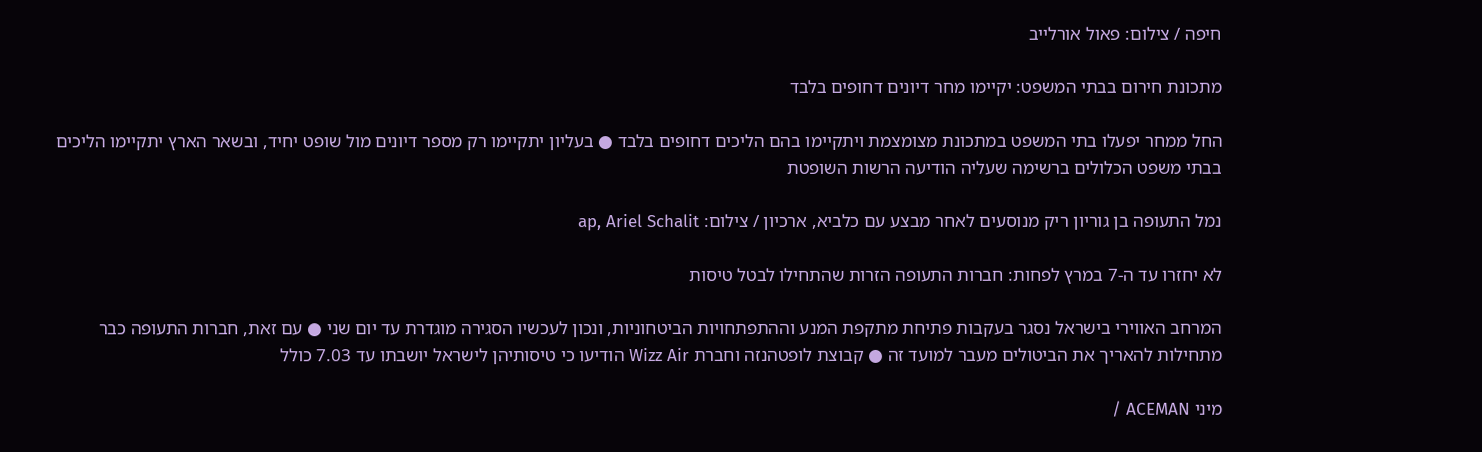חיפה / צילום: פאול אורלייב

מתכונת חירום בבתי המשפט: יקיימו מחר דיונים דחופים בלבד

החל ממחר יפעלו בתי המשפט במתכונת מצומצמת ויתקיימו בהם הליכים דחופים בלבד ● בעליון יתקיימו רק מספר דיונים מול שופט יחיד, ובשאר הארץ יתקיימו הליכים בבתי משפט הכלולים ברשימה שעליה הודיעה הרשות השופטת

נמל התעופה בן גוריון ריק מנוסעים לאחר מבצע עם כלביא, ארכיון / צילום: ap, Ariel Schalit

לא יחזרו עד ה-7 במרץ לפחות: חברות התעופה הזרות שהתחילו לבטל טיסות

המרחב האווירי בישראל נסגר בעקבות פתיחת מתקפת המנע וההתפתחויות הביטחוניות, ונכון לעכשיו הסגירה מוגדרת עד יום שני ● עם זאת, חברות התעופה כבר מתחילות להאריך את הביטולים מעבר למועד זה ● קבוצת לופטהנזה וחברת Wizz Air הודיעו כי טיסותיהן לישראל יושבתו עד 7.03 כולל

מיני ACEMAN /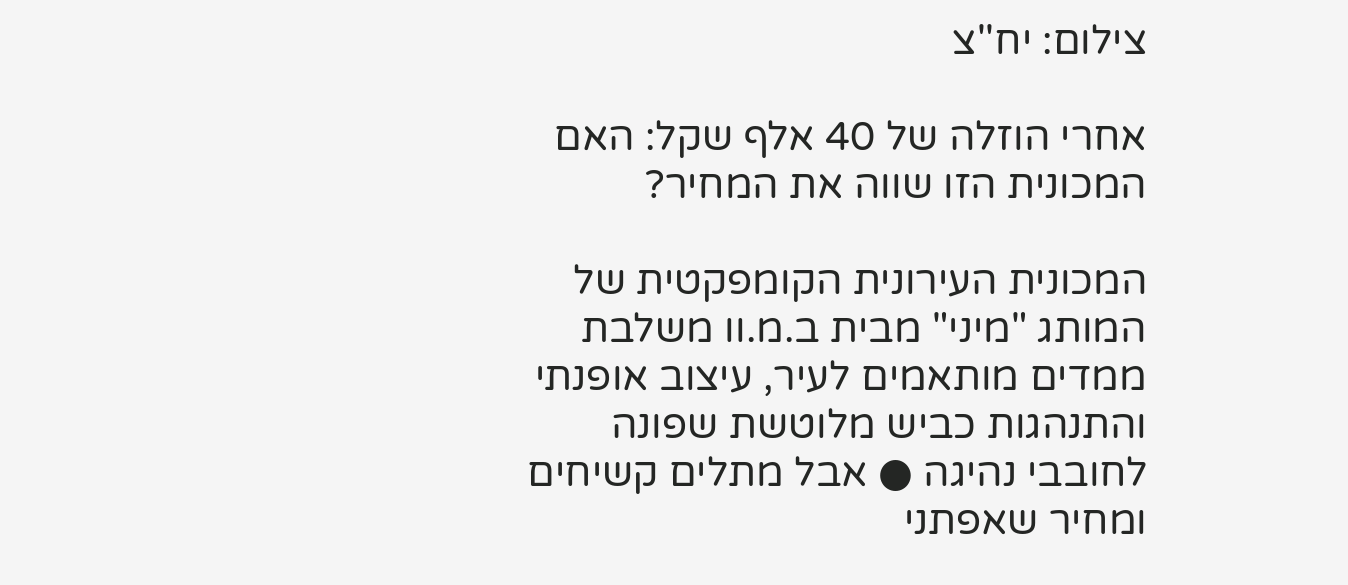צילום: יח''צ

אחרי הוזלה של 40 אלף שקל: האם המכונית הזו שווה את המחיר?

המכונית העירונית הקומפקטית של המותג "מיני" מבית ב.מ.וו משלבת ממדים מותאמים לעיר, עיצוב אופנתי והתנהגות כביש מלוטשת שפונה לחובבי נהיגה ● אבל מתלים קשיחים ומחיר שאפתני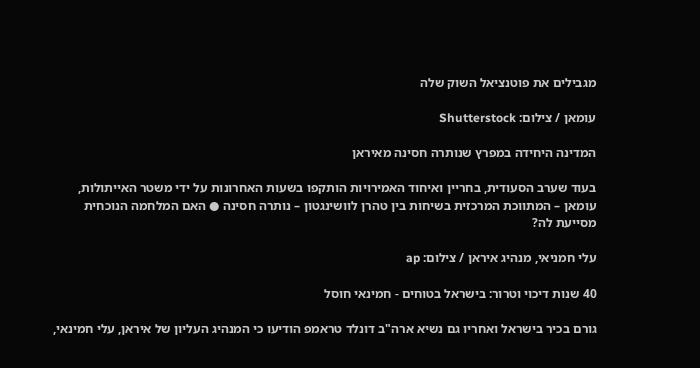מגבילים את פוטנציאל השוק שלה

עומאן / צילום: Shutterstock

המדינה היחידה במפרץ שנותרה חסינה מאיראן

בעוד שערב הסעודית, בחריין ואיחוד האמירויות הותקפו בשעות האחרונות על ידי משטר האייתולות, עומאן – המתווכת המרכזית בשיחות בין טהרן לוושינגטון – נותרה חסינה ● האם המלחמה הנוכחית מסייעת לה?

עלי חמניאי, מנהיג איראן / צילום: ap

40 שנות דיכוי וטרור: בישראל בטוחים - חמינאי חוסל

גורם בכיר בישראל ואחריו גם נשיא ארה"ב דונלד טראמפ הודיעו כי המנהיג העליון של איראן, עלי חמינאי,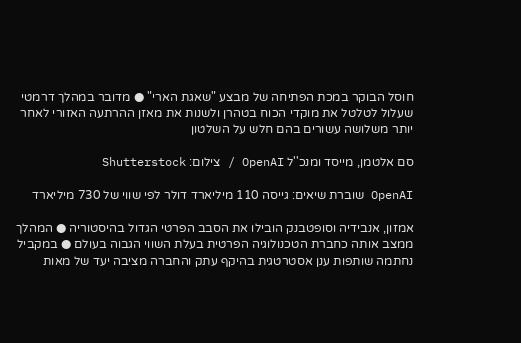חוסל הבוקר במכת הפתיחה של מבצע "שאגת הארי" ● מדובר במהלך דרמטי שעלול לטלטל את מוקדי הכוח בטהרן ולשנות את מאזן ההרתעה האזורי לאחר יותר משלושה עשורים בהם חלש על השלטון

סם אלטמן, מייסד ומנכ''ל OpenAI / צילום: Shutterstock

OpenAI שוברת שיאים: גייסה 110 מיליארד דולר לפי שווי של 730 מיליארד

אמזון, אנבידיה וסופטבנק הובילו את הסבב הפרטי הגדול בהיסטוריה ● המהלך ממצב אותה כחברת הטכנולוגיה הפרטית בעלת השווי הגבוה בעולם ● במקביל נחתמה שותפות ענן אסטרטגית בהיקף עתק והחברה מציבה יעד של מאות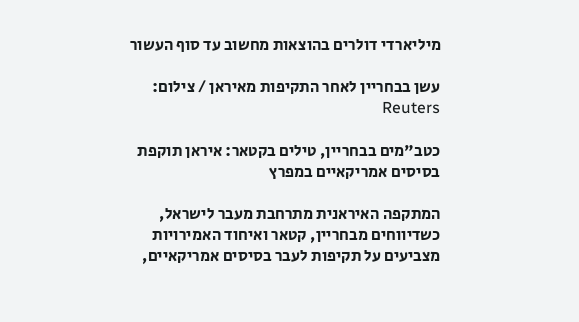מיליארדי דולרים בהוצאות מחשוב עד סוף העשור

עשן בבחריין לאחר התקיפות מאיראן / צילום: Reuters

כטב"מים בבחריין, טילים בקטאר: איראן תוקפת בסיסים אמריקאיים במפרץ

המתקפה האיראנית מתרחבת מעבר לישראל, כשדיווחים מבחריין, קטאר ואיחוד האמירויות מצביעים על תקיפות לעבר בסיסים אמריקאיים,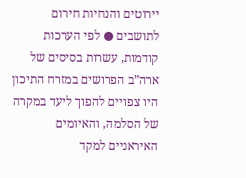יירוטים והנחיות חירום לתושבים ● לפי הערכות קודמות, עשרות בסיסים של ארה”ב הפרושים במזרח התיכון היו צפויים להפוך ליעד במקרה של הסלמה, והאיומים האיראניים למקד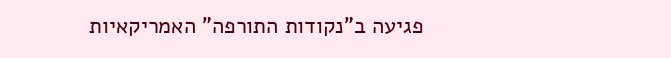פגיעה ב"נקודות התורפה" האמריקאיות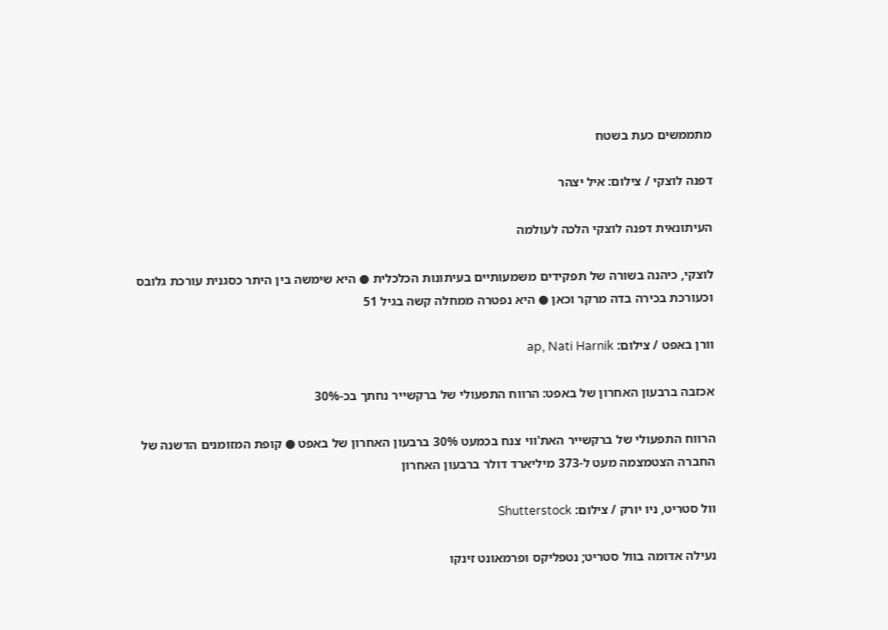מתממשים כעת בשטח

דפנה לוצקי / צילום: איל יצהר

העיתונאית דפנה לוצקי הלכה לעולמה

לוצקי, כיהנה בשורה של תפקידים משמעותיים בעיתונות הכלכלית ● היא שימשה בין היתר כסגנית עורכת גלובס וכעורכת בכירה בדה מרקר וכאן ● היא נפטרה ממחלה קשה בגיל 51

וורן באפט / צילום: ap, Nati Harnik

אכזבה ברבעון האחרון של באפט: הרווח התפעולי של ברקשייר נחתך בכ-30%

הרווח התפעולי של ברקשייר האת'ווי צנח בכמעט 30% ברבעון האחרון של באפט ● קופת המזומנים הדשנה של החברה הצטמצמה מעט ל-373 מיליארד דולר ברבעון האחרון

וול סטריט, ניו יורק / צילום: Shutterstock

נעילה אדומה בוול סטריט; נטפליקס ופרמאונט זינקו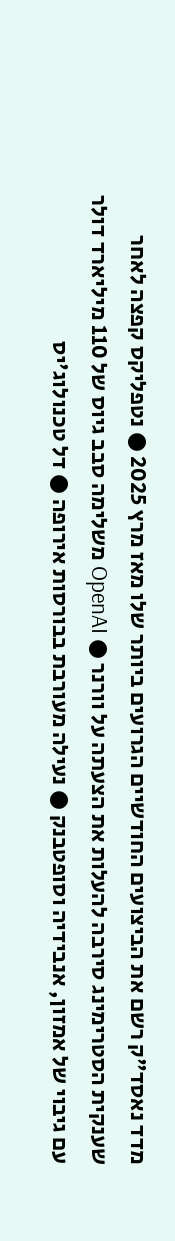מדד נאסד"ק רשם את הביצועים החודשיים הגרועים ביותר שלו מאז מרץ 2025 ● נטפליקס קפצה לאחר שענקית הסטרימינג סירבה להעלות את הצעתה על וורנר ● OpenAI משלימה סבב גיוס של 110 מיליארד דולר עם גיבוי של אמזון, אנבידיה וסופטבנק ● נעילה מעורבת בבורסות אירופה ● דל טכנולוג'יס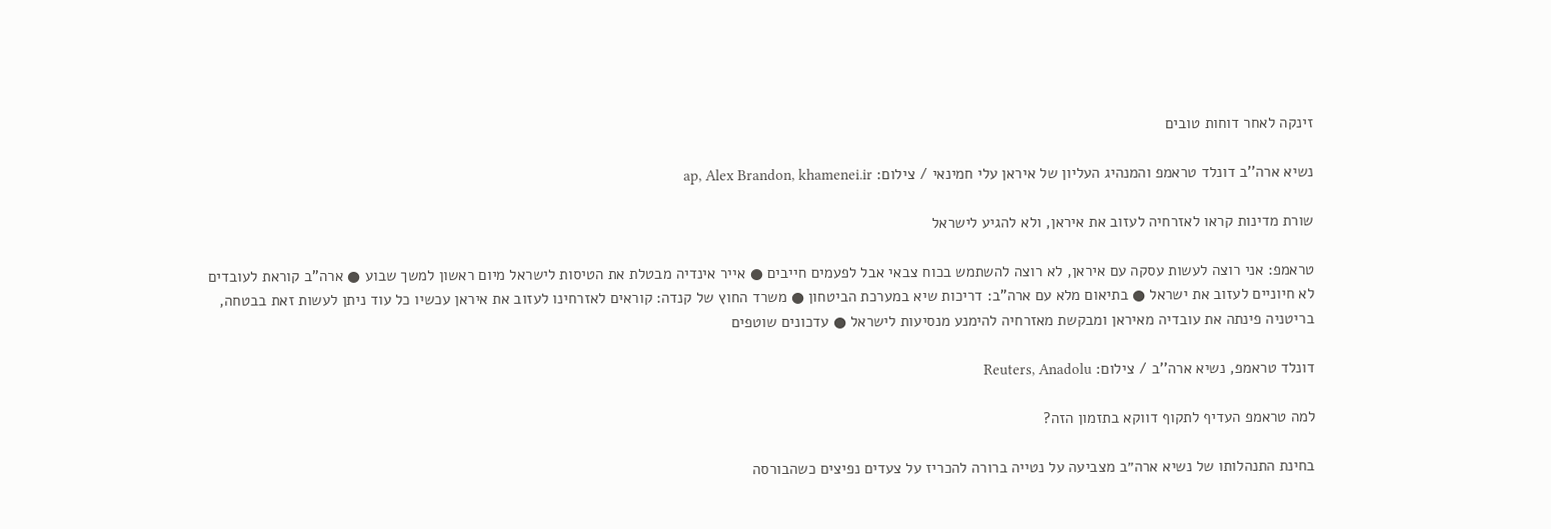זינקה לאחר דוחות טובים

נשיא ארה''ב דונלד טראמפ והמנהיג העליון של איראן עלי חמינאי / צילום: ap, Alex Brandon, khamenei.ir

שורת מדינות קראו לאזרחיה לעזוב את איראן, ולא להגיע לישראל

טראמפ: אני רוצה לעשות עסקה עם איראן, לא רוצה להשתמש בכוח צבאי אבל לפעמים חייבים ● אייר אינדיה מבטלת את הטיסות לישראל מיום ראשון למשך שבוע ● ארה"ב קוראת לעובדים לא חיוניים לעזוב את ישראל ● בתיאום מלא עם ארה"ב: דריכות שיא במערכת הביטחון ● משרד החוץ של קנדה: קוראים לאזרחינו לעזוב את איראן עכשיו כל עוד ניתן לעשות זאת בבטחה, בריטניה פינתה את עובדיה מאיראן ומבקשת מאזרחיה להימנע מנסיעות לישראל ● עדכונים שוטפים

דונלד טראמפ, נשיא ארה''ב / צילום: Reuters, Anadolu

למה טראמפ העדיף לתקוף דווקא בתזמון הזה?

בחינת התנהלותו של נשיא ארה״ב מצביעה על נטייה ברורה להכריז על צעדים נפיצים כשהבורסה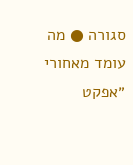סגורה ● מה עומד מאחורי ״אפקט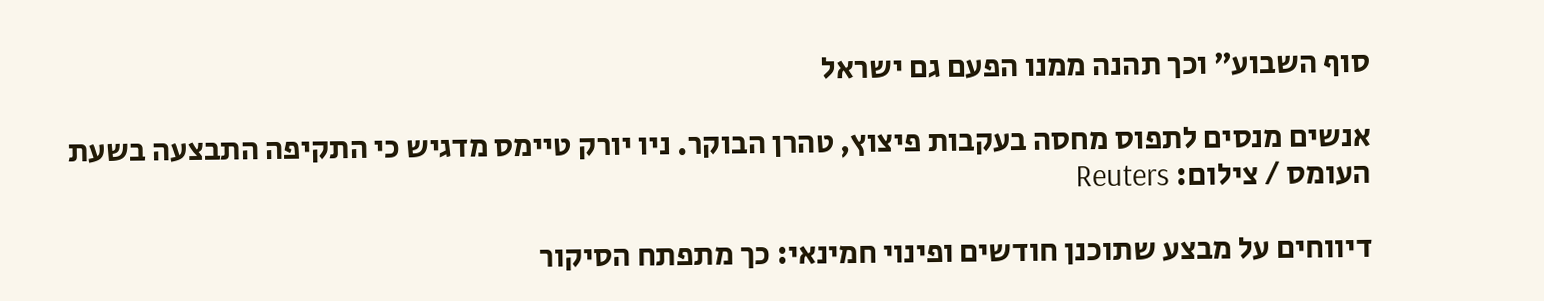סוף השבוע״ וכך תהנה ממנו הפעם גם ישראל

אנשים מנסים לתפוס מחסה בעקבות פיצוץ, טהרן הבוקר. ניו יורק טיימס מדגיש כי התקיפה התבצעה בשעת העומס / צילום: Reuters

דיווחים על מבצע שתוכנן חודשים ופינוי חמינאי: כך מתפתח הסיקור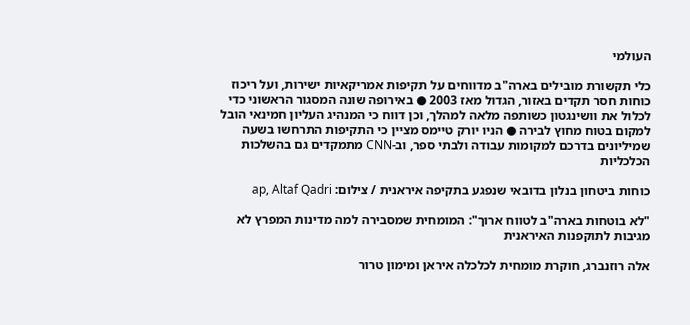העולמי

כלי תקשורת מובילים בארה"ב מדווחים על תקיפות אמריקאיות ישירות, ועל ריכוז כוחות חסר תקדים באזור, הגדול מאז 2003 ● באירופה שונה המסגור הראשוני כדי לכלול את וושינגטון כשותפה מלאה למהלך, וכן דווח כי המנהיג העליון חמינאי הובל למקום בטוח מחוץ לבירה ● הניו יורק טיימס מציין כי התקיפות התרחשו בשעה שמיליונים בדרכם למקומות עבודה ולבתי ספר, וב-CNN מתמקדים גם בהשלכות הכלכליות

כוחות ביטחון בנלון בדובאי שנפגע בתקיפה איראנית / צילום: ap, Altaf Qadri

"לא בוטחות בארה"ב לטווח ארוך": המומחית שמסבירה למה מדינות המפרץ לא מגיבות לתוקפנות האיראנית

אלה רוזנברג, חוקרת מומחית לכלכלה איראן ומימון טרור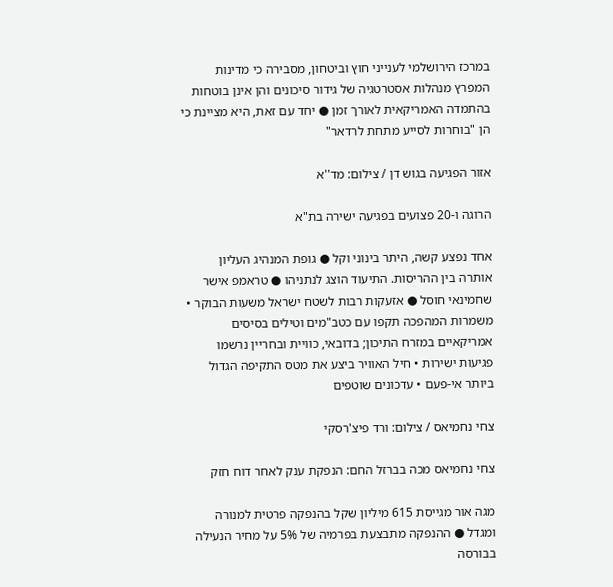במרכז הירושלמי לענייני חוץ וביטחון, מסבירה כי מדינות המפרץ מנהלות אסטרטגיה של גידור סיכונים והן אינן בוטחות בהתמדה האמריקאית לאורך זמן ● יחד עם זאת, היא מציינת כי הן "בוחרות לסייע מתחת לרדאר"

אזור הפגיעה בגוש דן / צילום: מד''א

הרוגה ו-20 פצועים בפגיעה ישירה בת"א

אחד נפצע קשה, היתר בינוני וקל ● גופת המנהיג העליון אותרה בין ההריסות. התיעוד הוצג לנתניהו ● טראמפ אישר שחמינאי חוסל ● אזעקות רבות לשטח ישראל משעות הבוקר • משמרות המהפכה תקפו עם כטב"מים וטילים בסיסים אמריקאיים במזרח התיכון; בדובאי, כוויית ובחריין נרשמו פגיעות ישירות • חיל האוויר ביצע את מטס התקיפה הגדול ביותר אי-פעם • עדכונים שוטפים

צחי נחמיאס / צילום: ורד פיצ'רסקי

צחי נחמיאס מכה בברזל החם: הנפקת ענק לאחר דוח חזק

מגה אור מגייסת 615 מיליון שקל בהנפקה פרטית למנורה ומגדל ● ההנפקה מתבצעת בפרמיה של 5% על מחיר הנעילה בבורסה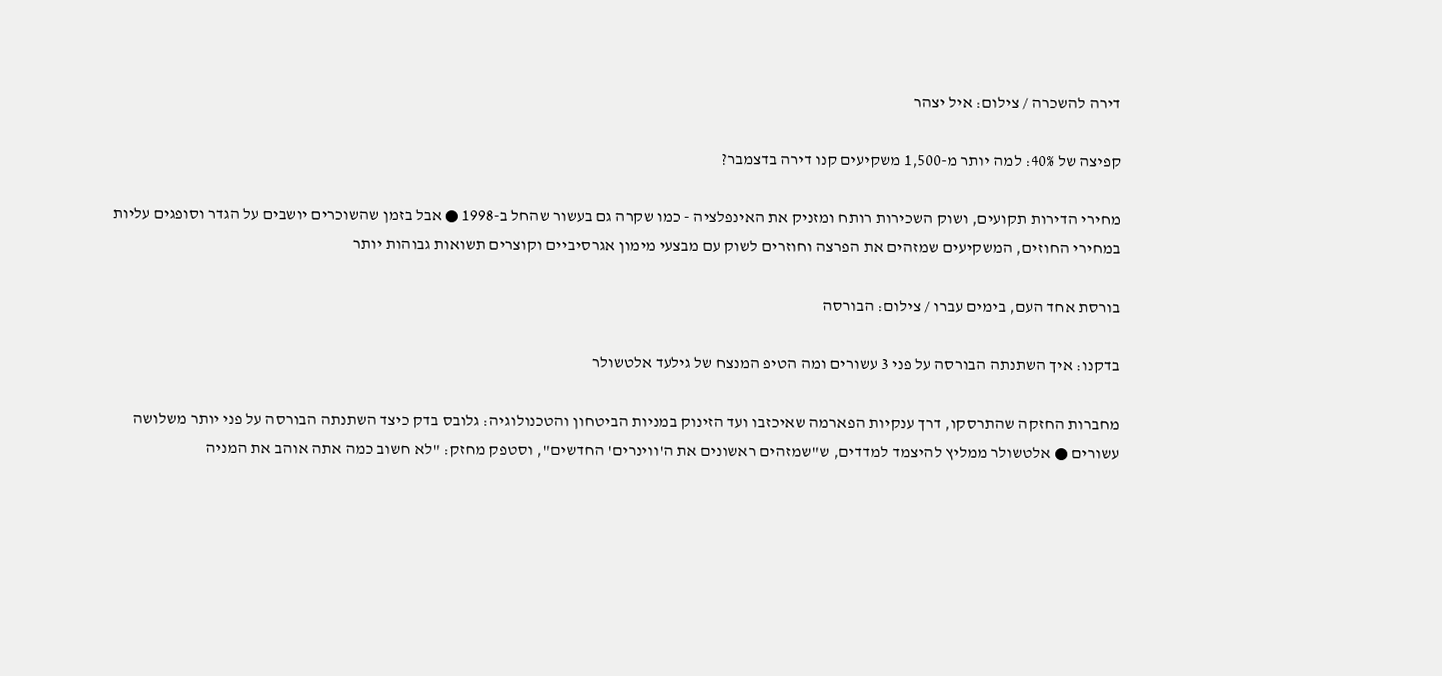דירה להשכרה / צילום: איל יצהר

קפיצה של 40%: למה יותר מ-1,500 משקיעים קנו דירה בדצמבר?

מחירי הדירות תקועים, ושוק השכירות רותח ומזניק את האינפלציה - כמו שקרה גם בעשור שהחל ב-1998 ● אבל בזמן שהשוכרים יושבים על הגדר וסופגים עליות במחירי החוזים, המשקיעים שמזהים את הפרצה וחוזרים לשוק עם מבצעי מימון אגרסיביים וקוצרים תשואות גבוהות יותר

בורסת אחד העם, בימים עברו / צילום: הבורסה

בדקנו: איך השתנתה הבורסה על פני 3 עשורים ומה הטיפ המנצח של גילעד אלטשולר

מחברות החזקה שהתרסקו, דרך ענקיות הפארמה שאיכזבו ועד הזינוק במניות הביטחון והטכנולוגיה: גלובס בדק כיצד השתנתה הבורסה על פני יותר משלושה עשורים ● אלטשולר ממליץ להיצמד למדדים, ש"שמזהים ראשונים את ה'ווינרים' החדשים", וסטפק מחזק: "לא חשוב כמה אתה אוהב את המניה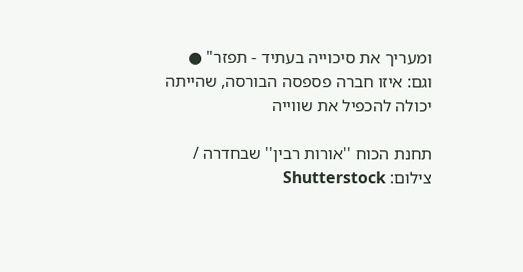ומעריך את סיכוייה בעתיד - תפזר" ● וגם: איזו חברה פספסה הבורסה, שהייתה יכולה להכפיל את שווייה

תחנת הכוח ''אורות רבין'' שבחדרה / צילום: Shutterstock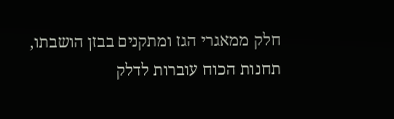חלק ממאגרי הגז ומתקנים בבזן הושבתו, תחנות הכוח עוברות לדלק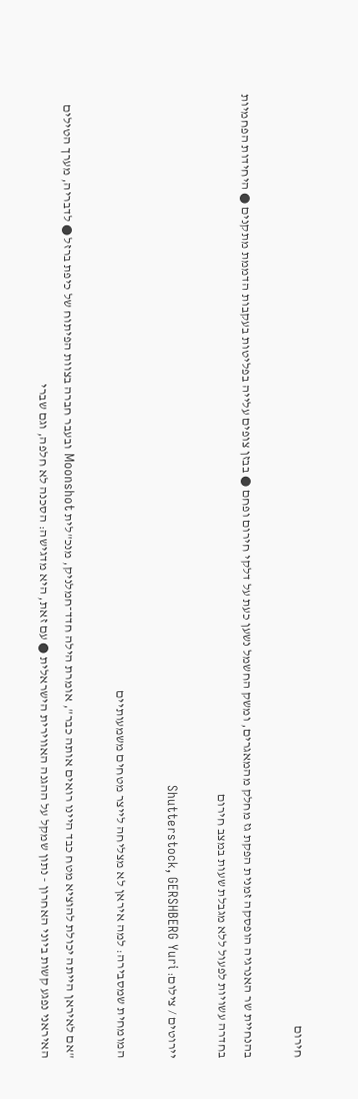חירום

בהנחיית שר האנרגיה הופסקה זמנית הפקת גז מחלק מהמאגרים, ומשק החשמל נשען כעת על דלקי חירום ופחם ● בבזן צופים עלייה בפליטות בעקבות הדממת מתקנים ● היחידות הפחמיות בחדרה עשויות לפעול ללא מגבלת שעות במצב חירום

יירוטים / צילום: Shutterstock, GERSHBERG Yuri

המומחית שמסבירה: למה איראן לא מצליחה לייצר מטחים משמעותיים

"אם לאיראן הייתה יכולת להוציא מטח כבד היינו רואים אותה כבר", אומרת הילה חדד־חמלניק, מנכ"לית Moonshot ובעבר חברה בצוות הפיתוח של כיפת ברזל ● לדבריה, מערך הטילים האיראני נפגע קשות ביוני האחרון - נתון שמקל על ההגנה האווירית הישראלית ● עם זאת, היא מדגישה: הסכנה לא חלפה, וגם שברי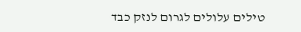טילים עלולים לגרום לנזק כבד